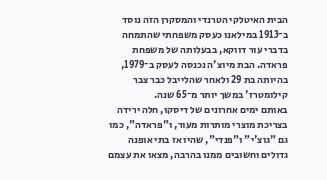הבית האיטלקי הטרנדי והמסקרן הזה נוסד ב־1913 במילאנו כעסק משפחתי שהתמחה בדברי עור דווקא, בבעלותה של משפחת פראדה. הבת מיוצ'ה נכנסה לעסק ב־1979, בהיותה בת 29 ולאחר שהלייבל כבר צבר קילומטרז' במשך יותר מ־65 שנה.
באותם ימים אחרונים של דיסקו, חלה ירידה בצריכת מוצרי מותרות מעור, ו"פראדה", כמו גם "גוצ'י" ו"פנדי", שהיו אז בתי אופנה גדולים וחשובים ממנו בהרבה, מצאו את עצמם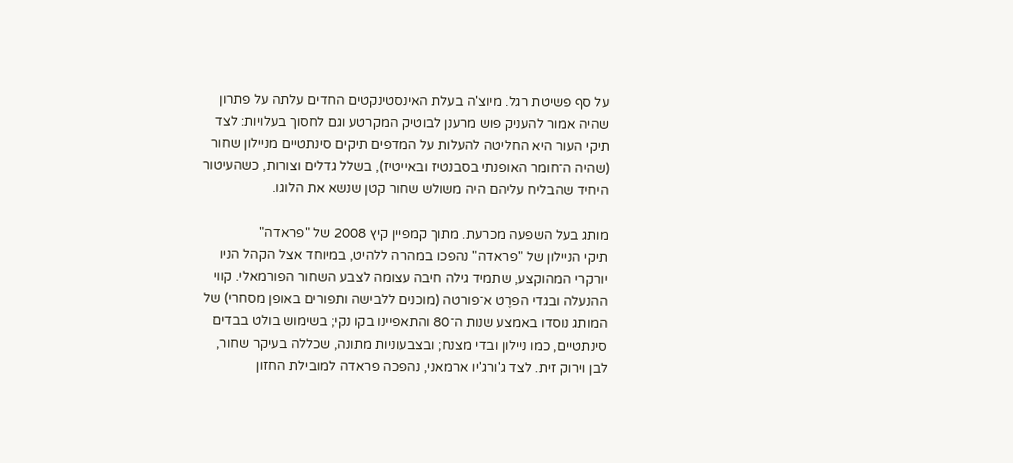על סף פשיטת רגל. מיוצ'ה בעלת האינסטינקטים החדים עלתה על פתרון שהיה אמור להעניק פוש מרענן לבוטיק המקרטע וגם לחסוך בעלויות: לצד תיקי העור היא החליטה להעלות על המדפים תיקים סינתטיים מניילון שחור (שהיה ה־חומר האופנתי בסבנטיז ובאייטיז), בשלל גדלים וצורות, כשהעיטור היחיד שהבליח עליהם היה משולש שחור קטן שנשא את הלוגו.

מותג בעל השפעה מכרעת. מתוך קמפיין קיץ 2008 של "פראדה"
תיקי הניילון של "פראדה" נהפכו במהרה ללהיט, במיוחד אצל הקהל הניו יורקרי המהוקצע, שתמיד גילה חיבה עצומה לצבע השחור הפורמאלי. קווי ההנעלה ובגדי הפרֶט א־פורטה (מוכנים ללבישה ותפורים באופן מסחרי) של המותג נוסדו באמצע שנות ה־80 והתאפיינו בקו נקי; בשימוש בולט בבדים סינתטיים, כמו ניילון ובדי מצנח; ובצבעוניות מתונה, שכללה בעיקר שחור, לבן וירוק זית. לצד ג'ורג'יו ארמאני, נהפכה פראדה למובילת החזון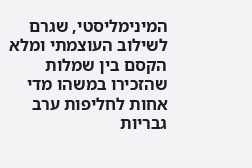המינימליסטי, שגרם לשילוב העוצמתי ומלא הקסם בין שמלות שהזכירו במשהו מדי אחות לחליפות ערב גבריות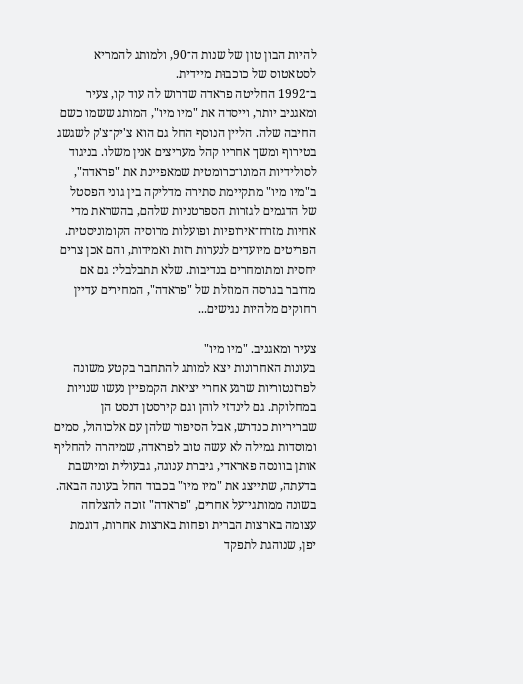להיות הבון טון של שנות ה־90, ולמותג להמריא לסטאטוס של כוכבוּת מיידית.
ב־1992 החליטה פראדה שדרוש לה עוד קו, צעיר ומאגניב יותר, וייסדה את "מיו מיו", המותג ששמו כשם החיבה שלה. הליין הנוסף החל גם הוא צ'יק־צ'ק לשגשג בטירוף ומשך אחריו קהל מעריצים אנין משלו. בניגוד לסולידיות המונו־כרומטית שמאפיינת את "פראדה", ב"מיו מיו" מתקיימת סתירה מדליקה בין גוני הפסטל של הדגמים לגזרות הספרטניות שלהם, בהשראת מדי אחיות מזרח־אירופיות ופועלות מרוסיה הקומוניסטית. הפריטים מיועדים לנערות רזות ואמידות, והם אכן צרים יחסית ומתומחרים בנדיבות. שלא תתבלבלי: גם אם מדובר בגרסה המוזלת של "פראדה", המחירים עדיין רחוקים מלהיות נגישים...

צעיר ומאגניב. "מיו מיו"
בעונות האחרונות יצא למותג להתחבר בקטע משונה לפרזנטוריות שרגע אחרי יציאת הקמפיין נעשו שנויות במחלוקת. גם לינדזי לוהן וגם קירסטן דנסט הן שבריריות כנדרש, אבל הסיפור שלהן עם אלכוהול, סמים ומוסדות גמילה לא עשה טוב לפראדה, שמיהרה להחליף אותן בוונסה פאראדי, גיברת ענוגה, גבעולית ומיושבת בדעתה, שתייצג את "מיו מיו" בכבוד החל בעונה הבאה.
בשונה ממותגי־על אחרים, "פראדה" זוכה להצלחה עצומה בארצות הברית ופחות בארצות אחרות, דוגמת יפן, שנוהגת לתפקד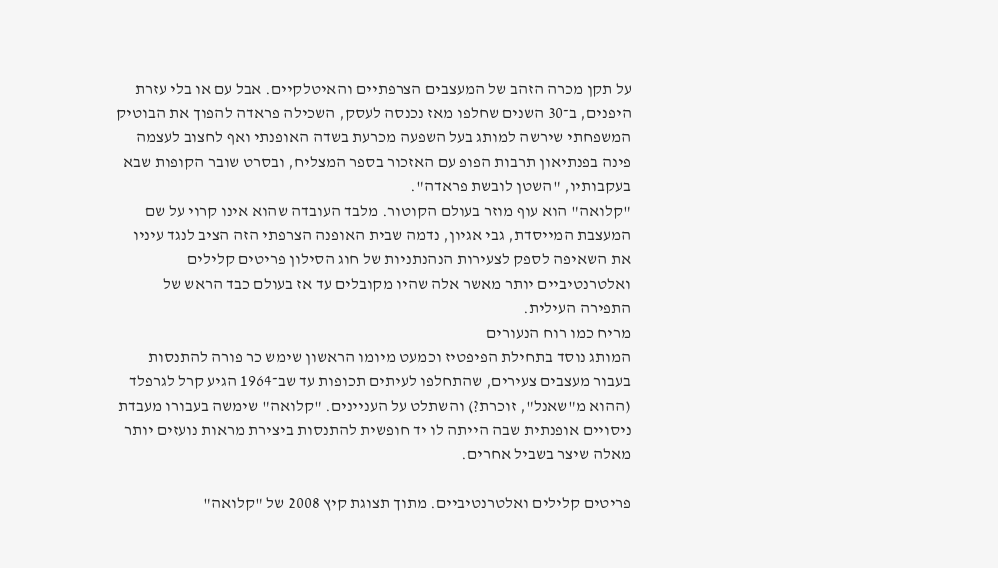על תקן מכרה הזהב של המעצבים הצרפתיים והאיטלקיים. אבל עם או בלי עזרת היפנים, ב־30 השנים שחלפו מאז נכנסה לעסק, השכילה פראדה להפוך את הבוטיק המשפחתי שירשה למותג בעל השפעה מכרעת בשדה האופנתי ואף לחצוב לעצמה פינה בפנתיאון תרבות הפופ עם האזכור בספר המצליח, ובסרט שובר הקופות שבא בעקבותיו, "השטן לובשת פראדה".
"קלואה" הוא עוף מוזר בעולם הקוטור. מלבד העובדה שהוא אינו קרוי על שם המעצבת המייסדת, גבי אגיון, נדמה שבית האופנה הצרפתי הזה הציב לנגד עיניו את השאיפה לספק לצעירות הנהנתניות של חוג הסילון פריטים קלילים ואלטרנטיביים יותר מאשר אלה שהיו מקובלים עד אז בעולם כבד הראש של התפירה העילית.
מריח כמו רוח הנעורים
המותג נוסד בתחילת הפיפטיז וכמעט מיומו הראשון שימש כר פורה להתנסות בעבור מעצבים צעירים, שהתחלפו לעיתים תכופות עד שב־1964 הגיע קרל לגרפלד (ההוא מ"שאנל", זוכרת?) והשתלט על העניינים. "קלואה" שימשה בעבורו מעבדת ניסויים אופנתית שבה הייתה לו יד חופשית להתנסות ביצירת מראות נועזים יותר מאלה שיצר בשביל אחרים.

פריטים קלילים ואלטרנטיביים. מתוך תצוגת קיץ 2008 של "קלואה"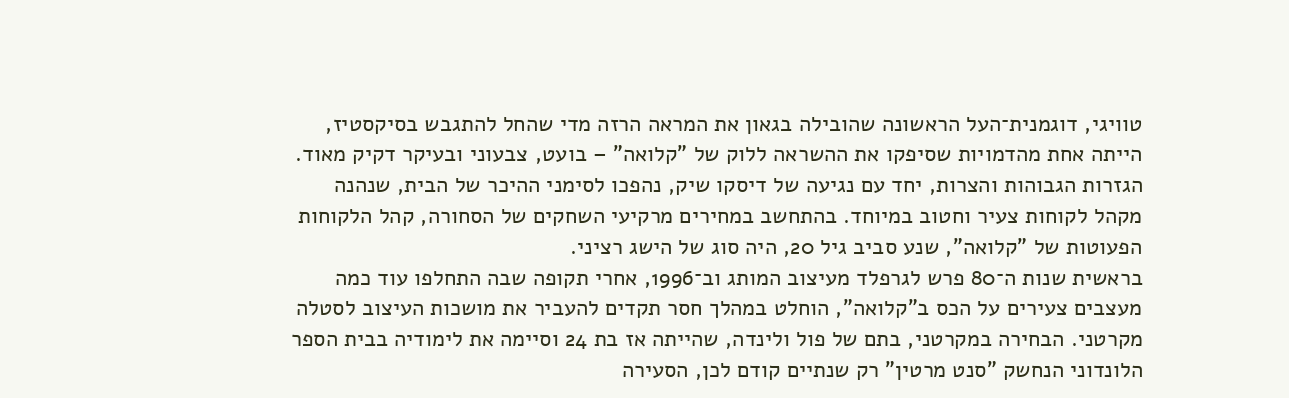טוויגי, דוגמנית־העל הראשונה שהובילה בגאון את המראה הרזה מדי שהחל להתגבש בסיקסטיז, הייתה אחת מהדמויות שסיפקו את ההשראה ללוק של "קלואה" – בועט, צבעוני ובעיקר דקיק מאוד. הגזרות הגבוהות והצרות, יחד עם נגיעה של דיסקו שיק, נהפכו לסימני ההיכר של הבית, שנהנה מקהל לקוחות צעיר וחטוב במיוחד. בהתחשב במחירים מרקיעי השחקים של הסחורה, קהל הלקוחות הפעוטות של "קלואה", שנע סביב גיל 20, היה סוג של הישג רציני.
בראשית שנות ה־80 פרש לגרפלד מעיצוב המותג וב־1996, אחרי תקופה שבה התחלפו עוד כמה מעצבים צעירים על הכס ב"קלואה", הוחלט במהלך חסר תקדים להעביר את מושכות העיצוב לסטלה מקרטני. הבחירה במקרטני, בתם של פול ולינדה, שהייתה אז בת 24 וסיימה את לימודיה בבית הספר הלונדוני הנחשק "סנט מרטין" רק שנתיים קודם לכן, הסעירה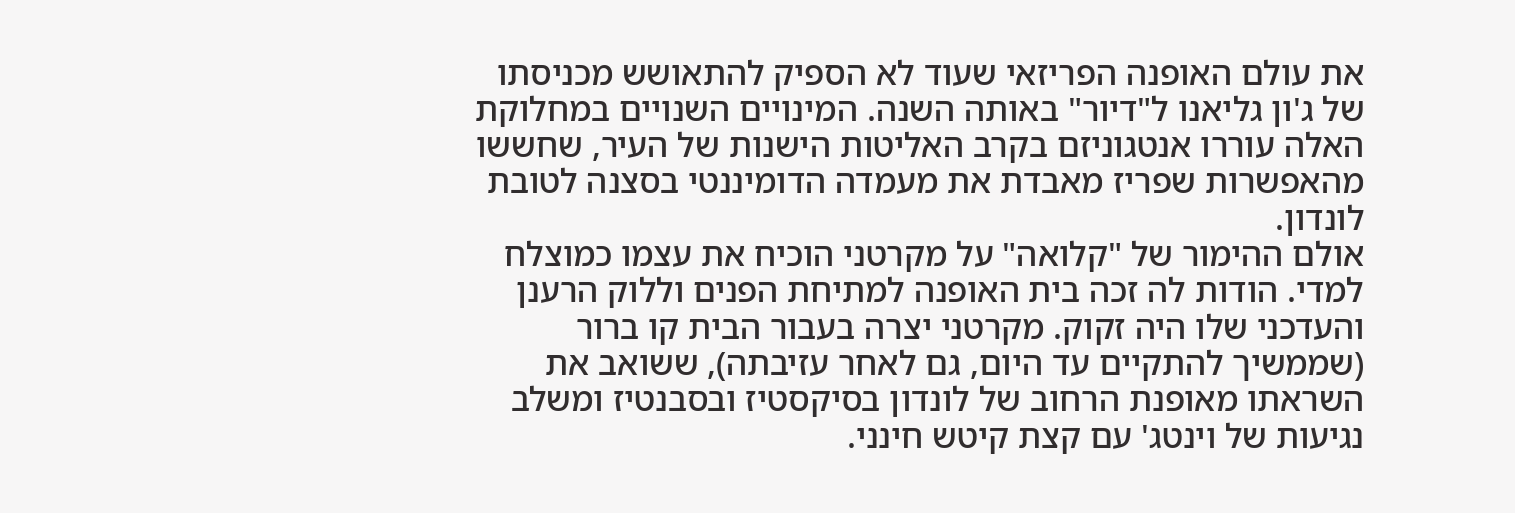את עולם האופנה הפריזאי שעוד לא הספיק להתאושש מכניסתו של ג'ון גליאנו ל"דיור" באותה השנה. המינויים השנויים במחלוקת האלה עוררו אנטגוניזם בקרב האליטות הישנות של העיר, שחששו מהאפשרות שפריז מאבדת את מעמדה הדומיננטי בסצנה לטובת לונדון.
אולם ההימור של "קלואה" על מקרטני הוכיח את עצמו כמוצלח למדי. הודות לה זכה בית האופנה למתיחת הפנים וללוק הרענן והעדכני שלו היה זקוק. מקרטני יצרה בעבור הבית קו ברור (שממשיך להתקיים עד היום, גם לאחר עזיבתה), ששואב את השראתו מאופנת הרחוב של לונדון בסיקסטיז ובסבנטיז ומשלב נגיעות של וינטג' עם קצת קיטש חינני.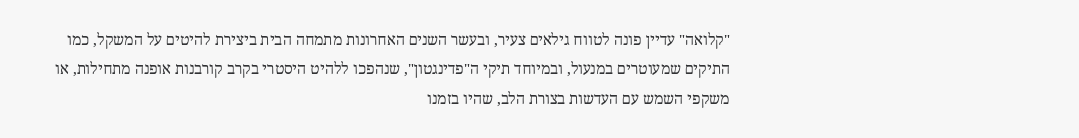"קלואה" עדיין פונה לטווח גילאים צעיר, ובעשר השנים האחרונות מתמחה הבית ביצירת להיטים על המשקל, כמו התיקים שמעוטרים במנעול, ובמיוחד תיקי ה"פדינגטון", שנהפכו ללהיט היסטרי בקרב קורבנות אופנה מתחילות, או משקפי השמש עם העדשות בצורת הלב, שהיו בזמנו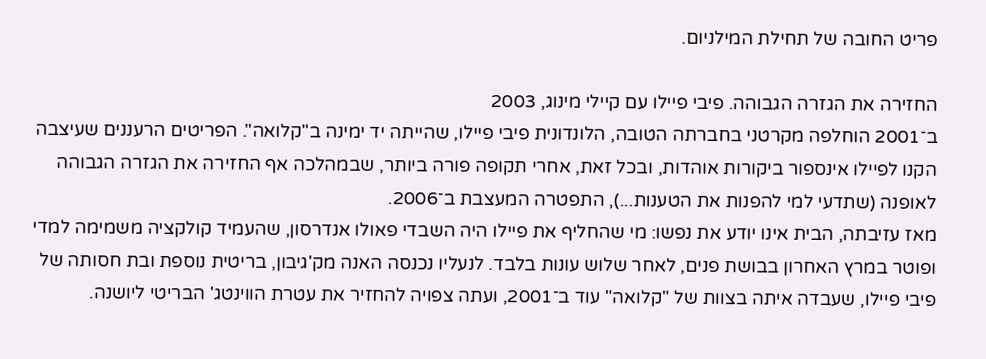פריט החובה של תחילת המילניום.

החזירה את הגזרה הגבוהה. פיבי פיילו עם קיילי מינוג, 2003
ב־2001 הוחלפה מקרטני בחברתה הטובה, הלונדונית פיבי פיילו, שהייתה יד ימינה ב"קלואה". הפריטים הרעננים שעיצבה הקנו לפיילו אינספור ביקורות אוהדות, ובכל זאת, אחרי תקופה פורה ביותר, שבמהלכה אף החזירה את הגזרה הגבוהה לאופנה (שתדעי למי להפנות את הטענות...), התפטרה המעצבת ב־2006.
מאז עזיבתה, הבית אינו יודע את נפשו: מי שהחליף את פיילו היה השבדי פאולו אנדרסון, שהעמיד קולקציה משמימה למדי ופוטר במרץ האחרון בבושת פנים, לאחר שלוש עונות בלבד. לנעליו נכנסה האנה מק'גיבון, בריטית נוספת ובת חסותה של פיבי פיילו, שעבדה איתה בצוות של "קלואה" עוד ב־2001, ועתה צפויה להחזיר את עטרת הווינטג' הבריטי ליושנה.